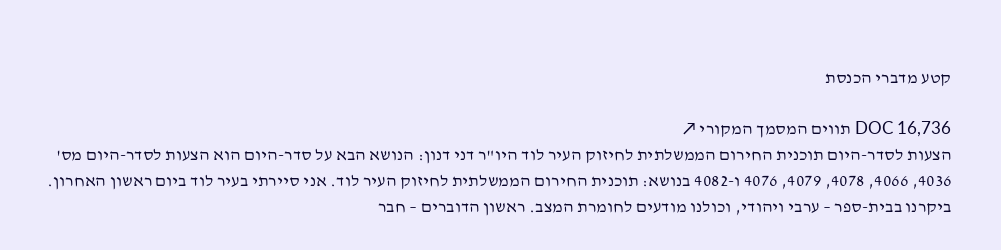קטע מדברי הכנסת

DOC 16,736 תווים המסמך המקורי ↗
הצעות לסדר-היום תוכנית החירום הממשלתית לחיזוק העיר לוד היו"ר דני דנון: הנושא הבא על סדר-היום הוא הצעות לסדר-היום מס' 4036, 4066, 4078, 4079, 4076 ו-4082 בנושא: תוכנית החירום הממשלתית לחיזוק העיר לוד. אני סיירתי בעיר לוד ביום ראשון האחרון. ביקרנו בבית-ספר – ערבי ויהודי, וכולנו מודעים לחומרת המצב. ראשון הדוברים – חבר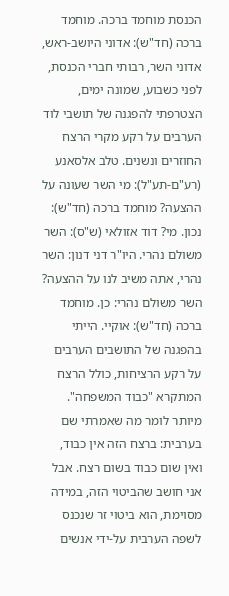הכנסת מוחמד ברכה. מוחמד ברכה (חד"ש): אדוני היושב-ראש, אדוני השר, רבותי חברי הכנסת, לפני כשבוע, שמונה ימים, הצטרפתי להפגנה של תושבי לוד הערבים על רקע מקרי הרצח החוזרים ונשנים. טלב אלסאנע (רע"ם-תע"ל): מי השר שעונה על ההצעה? מוחמד ברכה (חד"ש): נכון. מי? דוד אזולאי (ש"ס): השר משולם נהרי. היו"ר דני דנון: השר נהרי, אתה משיב לנו על ההצעה? השר משולם נהרי: כן. מוחמד ברכה (חד"ש): אוקיי. הייתי בהפגנה של התושבים הערבים על רקע הרציחות, כולל הרצח המתקרא "כבוד המשפחה". מיותר לומר מה שאמרתי שם בערבית: ברצח הזה אין כבוד, ואין שום כבוד בשום רצח. אבל אני חושב שהביטוי הזה, במידה מסוימת, הוא ביטוי זר שנכנס לשפה הערבית על-ידי אנשים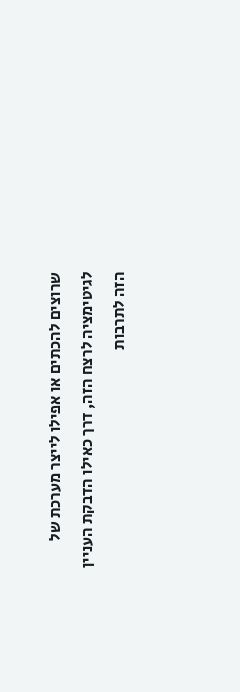שרוצים להכתים או אפילו לייצר מערכת של לגיטימציה לרצח הזה, דרך כאילו הדבקת העניין הזה לתרבות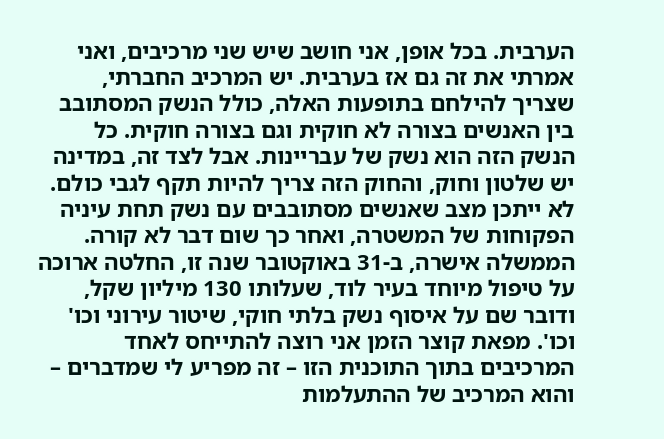הערבית. בכל אופן, אני חושב שיש שני מרכיבים, ואני אמרתי את זה גם אז בערבית. יש המרכיב החברתי, שצריך להילחם בתופעות האלה, כולל הנשק המסתובב בין האנשים בצורה לא חוקית וגם בצורה חוקית. כל הנשק הזה הוא נשק של עבריינות. אבל לצד זה, במדינה יש שלטון וחוק, והחוק הזה צריך להיות תקף לגבי כולם. לא ייתכן מצב שאנשים מסתובבים עם נשק תחת עיניה הפקוחות של המשטרה, ואחר כך שום דבר לא קורה. הממשלה אישרה, ב-31 באוקטובר שנה זו, החלטה ארוכה על טיפול מיוחד בעיר לוד, שעלותו 130 מיליון שקל, ודובר שם על איסוף נשק בלתי חוקי, שיטור עירוני וכו' וכו'. מפאת קוצר הזמן אני רוצה להתייחס לאחד המרכיבים בתוך התוכנית הזו – זה מפריע לי שמדברים – והוא המרכיב של ההתעלמות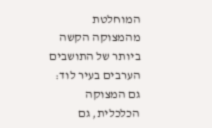המוחלטת מהמצוקה הקשה ביותר של התושבים הערבים בעיר לוד: גם המצוקה הכלכלית, גם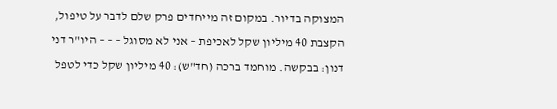המצוקה בדיור. במקום זה מייחדים פרק שלם לדבר על טיפול, הקצבת 40 מיליון שקל לאכיפת – אני לא מסוגל – – – היו"ר דני דנון: בבקשה. מוחמד ברכה (חד"ש): 40 מיליון שקל כדי לטפל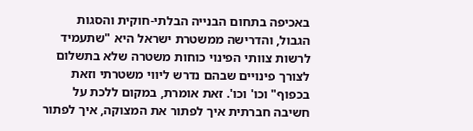באכיפה בתחום הבנייה הבלתי-חוקית והסגות הגבול, והדרישה ממשטרת ישראל היא "שתעמיד לרשות צוותי הפינוי כוחות משטרה שלא בתשלום לצורך פינויים שבהם נדרש ליווי משטרתי וזאת בכפוף" וכו' וכו'. זאת אומרת, במקום ללכת על חשיבה חברתית איך לפתור את המצוקה, איך לפתור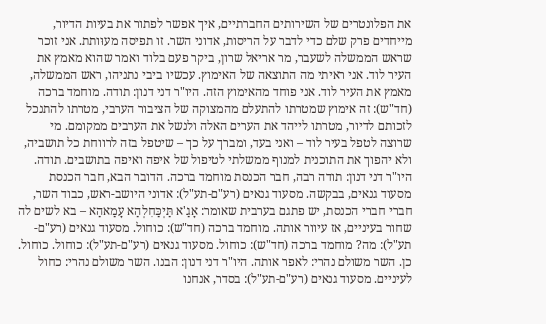את הפלונטרים של השירותים החברתיים, איך אפשר לפתור את בעיות הדיור, מייחדים פרק שלם כדי לדבר על הריסות, אדוני השר. זו תפיסה מעוּותת. אני זוכר שראש הממשלה לשעבר, מר אריאל שרון, ביקר פעם בלוד ואמר שהוא מאמץ את העיר לוד. אני ראיתי מה התוצאה של האימוץ. עכשיו ביבי נתניהו, ראש הממשלה, מאמץ את העיר לוד. אני פוחד מהאימוץ הזה. היו"ר דני דנון: תודה. מוחמד ברכה (חד"ש): זה אימוץ שמטרתו להתעלם מהמצוקה של הציבור הערבי, מטרתו להתנכל לזכותם לדיור, מטרתו לייהד את הערים האלה ולנשל את הערבים ממקומם. מי שרוצה לטפל בעיר לוד – ואני בעד, ומברך על כך – שיטפל בזה לרווחת כל תושביה, ולא יהפוך את התוכנית למנוף ממשלתי לטיפול של איפה ואיפה בתושבים. תודה. היו"ר דני דנון: תודה רבה, חבר הכנסת מוחמד ברכה. הדובר הבא, חבר הכנסת מסעוד גנאים, בבקשה. מסעוד גנאים (רע"ם-תע"ל): אדוני היושב-ראש, כבוד השר, חברי חברי הכנסת, יש פתגם בערבית שאומר: אָגַ'א תַּיְכַּחִלְהַא עָמַאהַא – בא לשים לה שחור בעיניים, אז עיוור אותה. מוחמד ברכה (חד"ש): כוחול. מסעוד גנאים (רע"ם-תע"ל): מה? מוחמד ברכה (חד"ש): כוחול. מסעוד גנאים (רע"ם-תע"ל): כוחול. כוחול. כן. השר משולם נהרי: לאפר אותה. היו"ר דני דנון: הבנו. השר משולם נהרי: כחול לעיניים. מסעוד גנאים (רע"ם-תע"ל): בסדר, אנחנו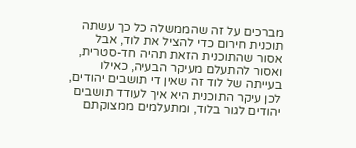מברכים על זה שהממשלה כל כך עשתה תוכנית חירום כדי להציל את לוד, אבל אסור שהתוכנית הזאת תהיה חד-סטרית, ואסור להתעלם מעיקר הבעיה, כאילו בעייתה של לוד זה שאין די תושבים יהודים, לכן עיקר התוכנית היא איך לעודד תושבים יהודים לגור בלוד, ומתעלמים ממצוקתם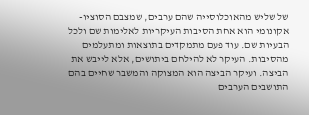של שליש מהאוכלוסייה שהם ערבים, שמצבם הסוציו-אקונומי הוא אחת הסיבות העיקריות לאלימות שם ולכל הבעיות שם. עוד פעם מתמקדים בתוצאות ומתעלמים מהסיבות. העיקר לא להילחם ביתושים, אלא לייבש את הביצה. ועיקר הביצה הוא המצוקה והמשבר שחיים בהם התושבים הערבים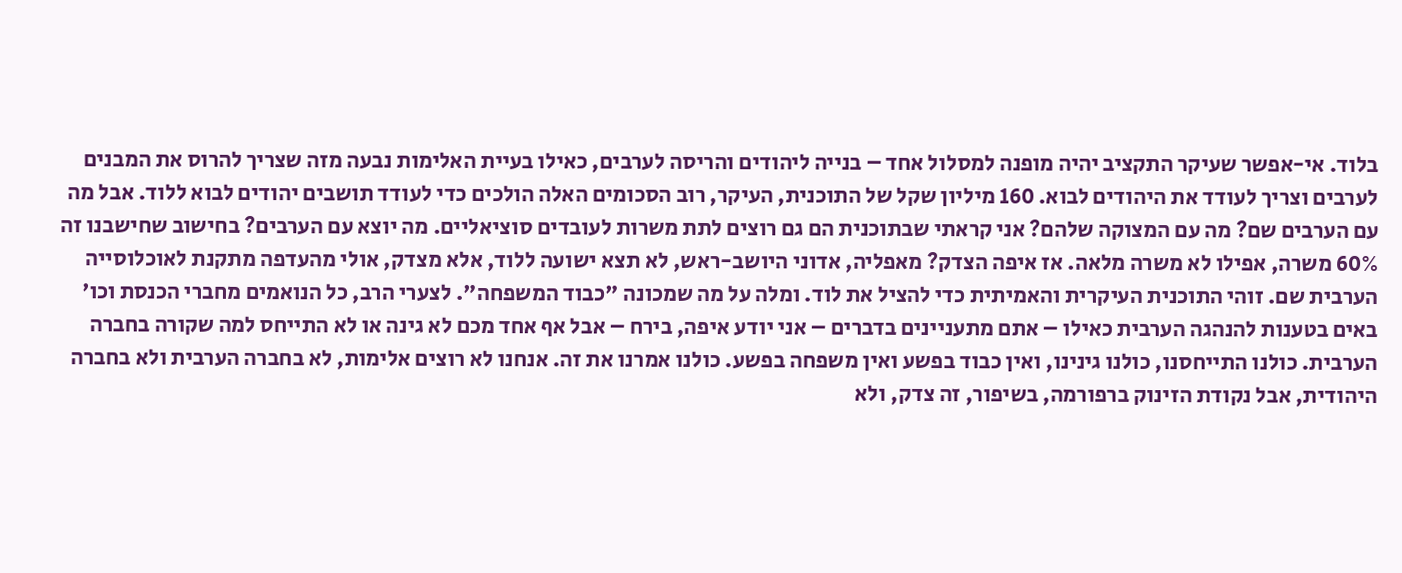בלוד. אי-אפשר שעיקר התקציב יהיה מופנה למסלול אחד – בנייה ליהודים והריסה לערבים, כאילו בעיית האלימות נבעה מזה שצריך להרוס את המבנים לערבים וצריך לעודד את היהודים לבוא. 160 מיליון שקל של התוכנית, העיקר, רוב הסכומים האלה הולכים כדי לעודד תושבים יהודים לבוא ללוד. אבל מה עם הערבים שם? מה עם המצוקה שלהם? אני קראתי שבתוכנית הם גם רוצים לתת משרות לעובדים סוציאליים. מה יוצא עם הערבים? בחישוב שחישבנו זה 60% משרה, אפילו לא משרה מלאה. אז איפה הצדק? מאפליה, אדוני היושב-ראש, לא תצא ישועה ללוד, אלא מצדק, אולי מהעדפה מתקנת לאוכלוסייה הערבית שם. זוהי התוכנית העיקרית והאמיתית כדי להציל את לוד. ומלה על מה שמכונה "כבוד המשפחה". לצערי הרב, כל הנואמים מחברי הכנסת וכו' באים בטענות להנהגה הערבית כאילו – אתם מתעניינים בדברים – אני יודע איפה, בירח – אבל אף אחד מכם לא גינה או לא התייחס למה שקורה בחברה הערבית. כולנו התייחסנו, כולנו גינינו, ואין כבוד בפשע ואין משפחה בפשע. כולנו אמרנו את זה. אנחנו לא רוצים אלימות, לא בחברה הערבית ולא בחברה היהודית, אבל נקודת הזינוק ברפורמה, בשיפור, זה צדק, ולא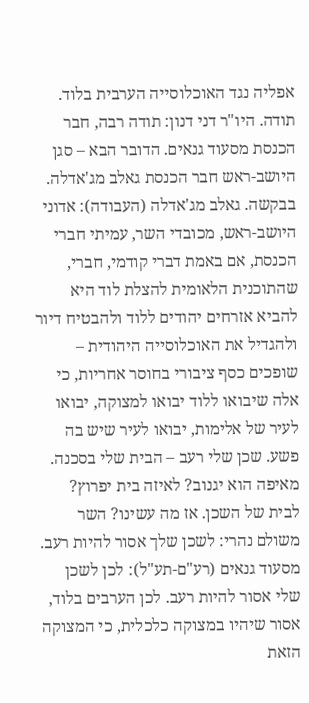אפליה נגד האוכלוסייה הערבית בלוד. תודה. היו"ר דני דנון: תודה רבה, חבר הכנסת מסעוד גנאים. הדובר הבא – סגן היושב-ראש חבר הכנסת גאלב מג'אדלה. בבקשה. גאלב מג'אדלה (העבודה): אדוני היושב-ראש, מכובדי השר, עמיתי חברי הכנסת, אם באמת דברי קודמי, חברי, שהתוכנית הלאומית להצלת לוד היא להביא אזרחים יהודים ללוד ולהבטיח דיור ולהגדיל את האוכלוסייה היהודית – שופכים כסף ציבורי בחוסר אחריות, כי אלה שיבואו ללוד יבואו למצוקה, יבואו לעיר של אלימות, יבואו לעיר שיש בה פשע. שכן שלי רעב – הבית שלי בסכנה. מאיפה הוא יגנוב? לאיזה בית יפרוץ? לבית של השכן. אז מה עשינו? השר משולם נהרי: לשכן שלך אסור להיות רעב. מסעוד גנאים (רע"ם-תע"ל): לכן לשכן שלי אסור להיות רעב. לכן הערבים בלוד, אסור שיהיו במצוקה כלכלית, כי המצוקה הזאת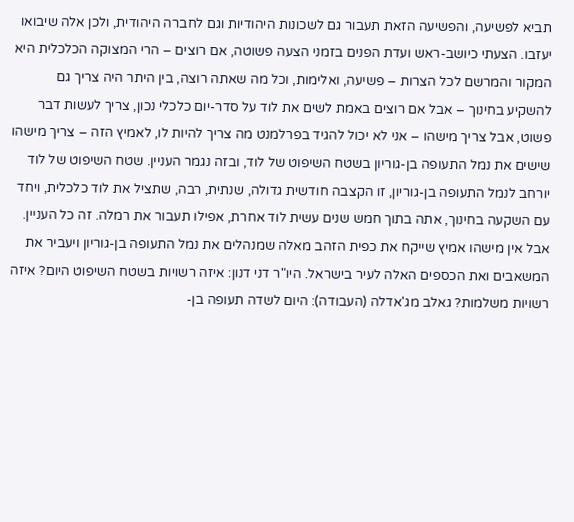תביא לפשיעה, והפשיעה הזאת תעבור גם לשכונות היהודיות וגם לחברה היהודית, ולכן אלה שיבואו יעזבו. הצעתי כיושב-ראש ועדת הפנים בזמני הצעה פשוטה, אם רוצים – הרי המצוקה הכלכלית היא המקור והמרשם לכל הצרות – פשיעה, ואלימות, וכל מה שאתה רוצה, בין היתר היה צריך גם להשקיע בחינוך – אבל אם רוצים באמת לשים את לוד על סדר-יום כלכלי נכון, צריך לעשות דבר פשוט, אבל צריך מישהו – אני לא יכול להגיד בפרלמנט מה צריך להיות לו, לאמיץ הזה – צריך מישהו שישים את נמל התעופה בן-גוריון בשטח השיפוט של לוד, ובזה נגמר העניין. שטח השיפוט של לוד יורחב לנמל התעופה בן-גוריון, זו הקצבה חודשית גדולה, שנתית, רבה, שתציל את לוד כלכלית, ויחד עם השקעה בחינוך, אתה בתוך חמש שנים עשית לוד אחרת, אפילו תעבור את רמלה. זה כל העניין. אבל אין מישהו אמיץ שייקח את כפית הזהב מאלה שמנהלים את נמל התעופה בן-גוריון ויעביר את המשאבים ואת הכספים האלה לעיר בישראל. היו"ר דני דנון: איזה רשויות בשטח השיפוט היום? איזה רשויות משלמות? גאלב מג'אדלה (העבודה): היום לשדה תעופה בן-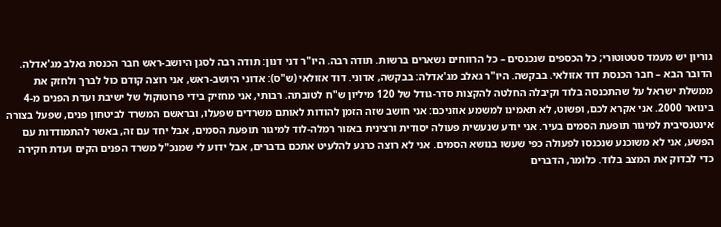גוריון יש מעמד סטטוטורי; כל הכספים שנכנסים – כל הרווחים נשארים ברשות. תודה רבה. היו"ר דני דנון: תודה רבה לסגן היושב-ראש חבר הכנסת גאלב מג'אדלה. הדובר הבא – חבר הכנסת דוד אזולאי. בבקשה. היו"ר גאלב מג'אדלה: בבקשה, אדוני. דוד אזולאי (ש"ס): אדוני היושב-ראש, אני רוצה קודם כול לברך ולחזק את ממשלת ישראל על שהתכנסה בלוד וקיבלה החלטה להקצות סדר-גודל של 120 מיליון ש"ח לטובתה. רבותי, אני מחזיק בידי פרוטוקול של ישיבת ועדת הפנים מ-4 בינואר 2000. אני אקרא לכם, ופשוט, לא תאמינו למשמע אוזניכם: אני חושב שזה הזמן להודות לאותם משרדים שפעלו, ובראשם המשרד לביטחון פנים, שפעל בצורה אינטנסיבית למיגור תופעת הסמים בעיר. אני יודע שנעשית פעולה יסודית ורצינית באזור רמלה-לוד למיגור תופעת הסמים, אבל יחד עם זה, באשר להתמודדות עם הפשע, אני לא משוכנע שנכנסו לפעולה כפי שעשו בנושא הסמים. אני לא רוצה כרגע להלעיט אתכם בדברים, אבל ידוע לי שמנכ"ל משרד הפנים הקים ועדת חקירה כדי לבדוק את המצב בלוד. כלומר, הדברים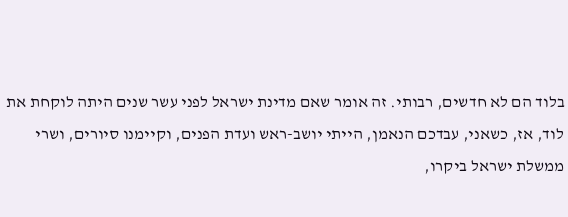בלוד הם לא חדשים, רבותי. זה אומר שאם מדינת ישראל לפני עשר שנים היתה לוקחת את לוד, אז, כשאני, עבדכם הנאמן, הייתי יושב-ראש ועדת הפנים, וקיימנו סיורים, ושרי ממשלת ישראל ביקרו,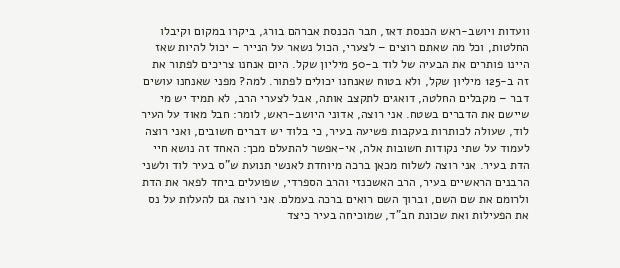וועדות ויושב-ראש הכנסת דאז, חבר הכנסת אברהם בורג, ביקרו במקום וקיבלו החלטות, וכל מה שאתם רוצים – לצערי, הכול נשאר על הנייר – יכול להיות שאז היינו פותרים את הבעיה של לוד ב-50 מיליון שקל. היום אנחנו צריכים לפתור את זה ב-125 מיליון שקל, ולא בטוח שאנחנו יכולים לפתור. למה? מפני שאנחנו עושים דבר – מקבלים החלטה, דואגים לתקצב אותה, אבל לצערי הרב, לא תמיד יש מי שיישם את הדברים בשטח. אני רוצה, אדוני היושב-ראש, לומר: חבל מאוד על העיר לוד, שעולה לכותרות בעקבות פשיעה בעיר, כי בלוד יש דברים חשובים, ואני רוצה לעמוד על שתי נקודות חשובות אלה, אי-אפשר להתעלם מכך: האחד זה נושא חיי הדת בעיר. אני רוצה לשלוח מכאן ברכה מיוחדת לאנשי תנועת ש"ס בעיר לוד ולשני הרבנים הראשיים בעיר, הרב האשכנזי והרב הספרדי, שפועלים ביחד לפאר את הדת ולרומם את שם השם, וברוך השם רואים ברכה בעמלם. אני רוצה גם להעלות על נס את הפעילות ואת שכונת חב"ד, שמוכיחה בעיר כיצד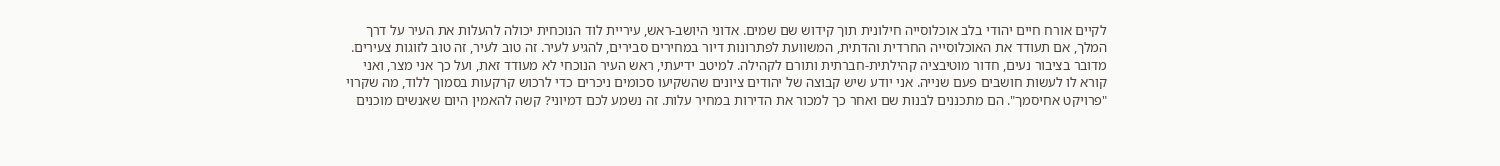לקיים אורח חיים יהודי בלב אוכלוסייה חילונית תוך קידוש שם שמים. אדוני היושב-ראש, עיריית לוד הנוכחית יכולה להעלות את העיר על דרך המלך, אם תעודד את האוכלוסייה החרדית והדתית, המשוועת לפתרונות דיור במחירים סבירים, להגיע לעיר. זה טוב לעיר, זה טוב לזוגות צעירים. מדובר בציבור נעים, חדור מוטיבציה קהילתית-חברתית ותורם לקהילה. למיטב ידיעתי, ראש העיר הנוכחי לא מעודד זאת, ועל כך אני מצר, ואני קורא לו לעשות חושבים פעם שנייה. אני יודע שיש קבוצה של יהודים ציונים שהשקיעו סכומים ניכרים כדי לרכוש קרקעות בסמוך ללוד, מה שקרוי "פרויקט אחיסמך". הם מתכננים לבנות שם ואחר כך למכור את הדירות במחיר עלות. זה נשמע לכם דמיוני? קשה להאמין היום שאנשים מוכנים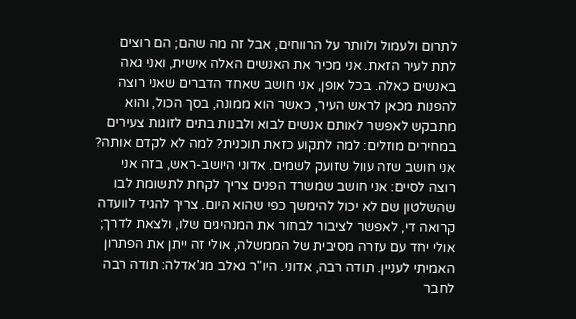לתרום ולעמול ולוותר על הרווחים, אבל זה מה שהם; הם רוצים לתת לעיר הזאת. אני מכיר את האנשים האלה אישית, ואני גאה באנשים כאלה. בכל אופן, אני חושב שאחד הדברים שאני רוצה להפנות מכאן לראש העיר, כאשר הוא ממונה, בסך הכול, והוא מתבקש לאפשר לאותם אנשים לבוא ולבנות בתים לזוגות צעירים במחירים מוזלים: למה לתקוע כזאת תוכנית? למה לא לקדם אותה? אני חושב שזה עוול שזועק לשמים. אדוני היושב-ראש, בזה אני רוצה לסיים: אני חושב שמשרד הפנים צריך לקחת לתשומת לבו שהשלטון שם לא יכול להימשך כפי שהוא היום. צריך להגיד לוועדה קרואה די, לאפשר לציבור לבחור את המנהיגים שלו, ולצאת לדרך; אולי יחד עם עזרה מסיבית של הממשלה, אולי זה ייתן את הפתרון האמיתי לעניין. תודה רבה, אדוני. היו"ר גאלב מג'אדלה: תודה רבה לחבר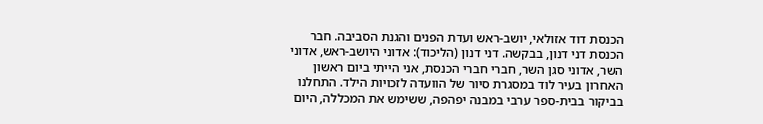הכנסת דוד אזולאי, יושב-ראש ועדת הפנים והגנת הסביבה. חבר הכנסת דני דנון, בבקשה. דני דנון (הליכוד): אדוני היושב-ראש, אדוני השר, אדוני סגן השר, חברי חברי הכנסת, אני הייתי ביום ראשון האחרון בעיר לוד במסגרת סיור של הוועדה לזכויות הילד. התחלנו בביקור בבית-ספר ערבי במבנה יפהפה, ששימש את המכללה, היום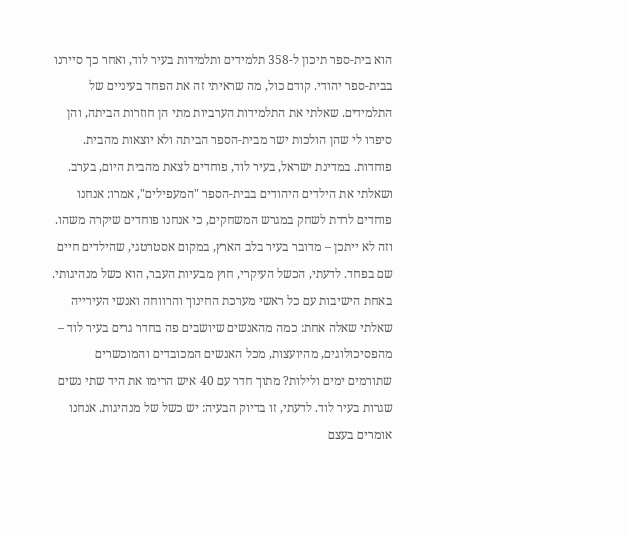הוא בית-ספר תיכון ל-358 תלמידים ותלמידות בעיר לוד, ואחר כך סיירנו בבית-ספר יהודי. קודם כול, מה שראיתי זה את הפחד בעיניים של התלמידים. שאלתי את התלמידות הערביות מתי הן חוזרות הביתה, והן סיפרו לי שהן הולכות ישר מבית-הספר הביתה ולא יוצאות מהבית. פוחדות. במדינת ישראל, בעיר לוד, פוחדים לצאת מהבית היום, בערב. ושאלתי את הילדים היהודים בבית-הספר "המעפילים", אמרו: אנחנו פוחדים לרדת לשחק במגרש המשחקים, כי אנחנו פוחדים שיקרה משהו. וזה לא ייתכן – מדובר בעיר בלב הארץ, במקום אסטרטגי, שהילדים חיים שם בפחד. לדעתי, הכשל העיקרי, חוץ מבעיות העבר, הוא כשל מנהיגותי. באחת הישיבות עם כל ראשי מערכת החינוך והרווחה ואנשי העירייה שאלתי שאלה אחת: כמה מהאנשים שיושבים פה בחדר גרים בעיר לוד – מהפסיכולוגים, מהיועצות, מכל האנשים המכובדים והמוכשרים שתורמים ימים ולילות? מתוך חדר עם 40 איש הרימו את היד שתי נשים שגרות בעיר לוד. לדעתי, זו בדיוק הבעיה: יש כשל של מנהיגות. אנחנו אומרים בעצם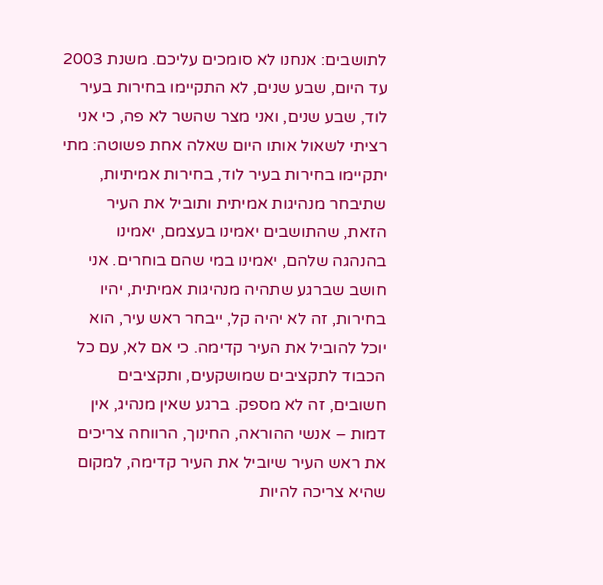לתושבים: אנחנו לא סומכים עליכם. משנת 2003 עד היום, שבע שנים, לא התקיימו בחירות בעיר לוד, שבע שנים, ואני מצר שהשר לא פה, כי אני רציתי לשאול אותו היום שאלה אחת פשוטה: מתי יתקיימו בחירות בעיר לוד, בחירות אמיתיות, שתיבחר מנהיגות אמיתית ותוביל את העיר הזאת, שהתושבים יאמינו בעצמם, יאמינו בהנהגה שלהם, יאמינו במי שהם בוחרים. אני חושב שברגע שתהיה מנהיגות אמיתית, יהיו בחירות, זה לא יהיה קל, ייבחר ראש עיר, הוא יוכל להוביל את העיר קדימה. כי אם לא, עם כל הכבוד לתקציבים שמושקעים, ותקציבים חשובים, זה לא מספק. ברגע שאין מנהיג, אין דמות – אנשי ההוראה, החינוך, הרווחה צריכים את ראש העיר שיוביל את העיר קדימה, למקום שהיא צריכה להיות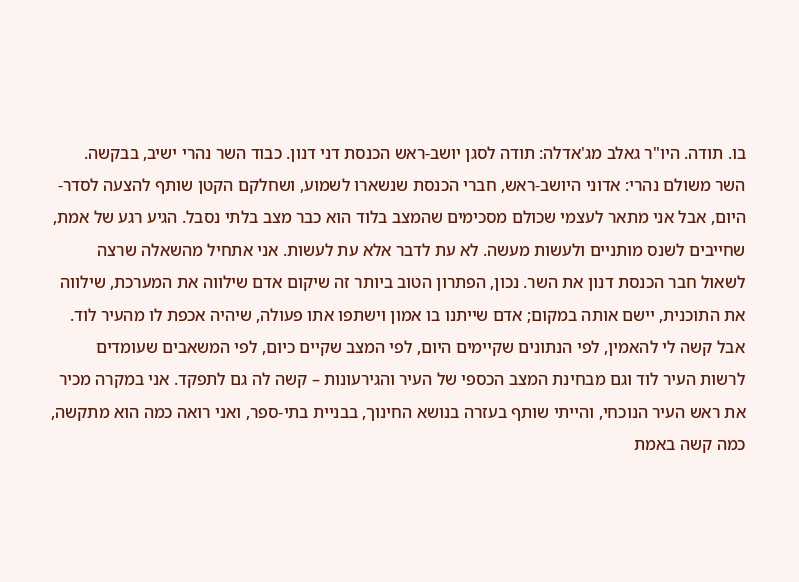בו. תודה. היו"ר גאלב מג'אדלה: תודה לסגן יושב-ראש הכנסת דני דנון. כבוד השר נהרי ישיב, בבקשה. השר משולם נהרי: אדוני היושב-ראש, חברי הכנסת שנשארו לשמוע, ושחלקם הקטן שותף להצעה לסדר-היום, אבל אני מתאר לעצמי שכולם מסכימים שהמצב בלוד הוא כבר מצב בלתי נסבל. הגיע רגע של אמת, שחייבים לשנס מותניים ולעשות מעשה. לא עת לדבר אלא עת לעשות. אני אתחיל מהשאלה שרצה לשאול חבר הכנסת דנון את השר. נכון, הפתרון הטוב ביותר זה שיקום אדם שילווה את המערכת, שילווה את התוכנית, יישם אותה במקום; אדם שייתנו בו אמון וישתפו אתו פעולה, שיהיה אכפת לו מהעיר לוד. אבל קשה לי להאמין, לפי הנתונים שקיימים היום, לפי המצב שקיים כיום, לפי המשאבים שעומדים לרשות העיר לוד וגם מבחינת המצב הכספי של העיר והגירעונות – קשה לה גם לתפקד. אני במקרה מכיר את ראש העיר הנוכחי, והייתי שותף בעזרה בנושא החינוך, בבניית בתי-ספר, ואני רואה כמה הוא מתקשה, כמה קשה באמת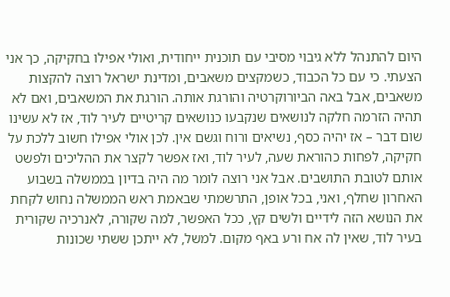היום להתנהל ללא גיבוי מסיבי עם תוכנית ייחודית, ואולי אפילו בחקיקה, כך אני הצעתי. כי עם כל הכבוד, כשמקצים משאבים, ומדינת ישראל רוצה להקצות משאבים, אבל באה הביורוקרטיה והורגת אותה. הורגת את המשאבים, ואם לא תהיה הזרמה חלקה לנושאים שנקבעו כנושאים קריטיים לעיר לוד, אז לא עשינו שום דבר – אז יהיה כסף, נשיאים ורוח וגשם אין. לכן אולי אפילו חשוב ללכת על חקיקה, לפחות כהוראת שעה, לעיר לוד, ואז אפשר לקצר את ההליכים ולפשט אותם לטובת התושבים. אבל אני רוצה לומר מה היה בדיון בממשלה בשבוע האחרון שחלף, ואני, בכל אופן, התרשמתי שבאמת ראש הממשלה נחוש לקחת את הנושא הזה לידיים ולשים קץ, ככל האפשר, למה שקורה, לאנרכיה שקורית בעיר לוד, שאין לה אח ורע באף מקום. למשל, לא ייתכן ששתי שכונות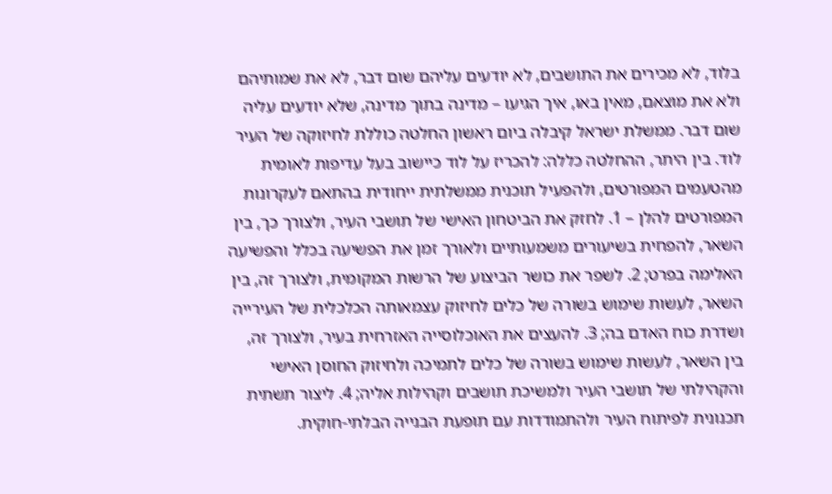בלוד, לא מכירים את התושבים, לא יודעים עליהם שום דבר, לא את שמותיהם ולא את מוצאם, מאין באו, איך הגיעו – מדינה בתוך מדינה, שלא יודעים עליה שום דבר. ממשלת ישראל קיבלה ביום ראשון החלטה כוללת לחיזוקה של העיר לוד. בין היתר, ההחלטה כללה: להכריז על לוד כיישוב בעל עדיפות לאומית מהטעמים המפורטים, ולהפעיל תוכנית ממשלתית ייחודית בהתאם לעקרונות המפורטים להלן – 1. לחזק את הביטחון האישי של תושבי העיר, ולצורך כך, בין השאר, להפחית בשיעורים משמעותיים ולאורך זמן את הפשיעה בכלל והפשיעה האלימה בפרט; 2. לשפר את כושר הביצוע של הרשות המקומית, ולצורך זה, בין השאר, לעשות שימוש בשורה של כלים לחיזוק עצמאותה הכלכלית של העירייה ושדרת כוח האדם בה; 3. להעצים את האוכלוסייה האזרחית בעיר, ולצורך זה, בין השאר, לעשות שימוש בשורה של כלים לתמיכה ולחיזוק החוסן האישי והקהילתי של תושבי העיר ולמשיכת תושבים וקהילות אליה; 4. ליצור תשתית תכנונית לפיתוח העיר ולהתמודדות עם תופעת הבנייה הבלתי-חוקית.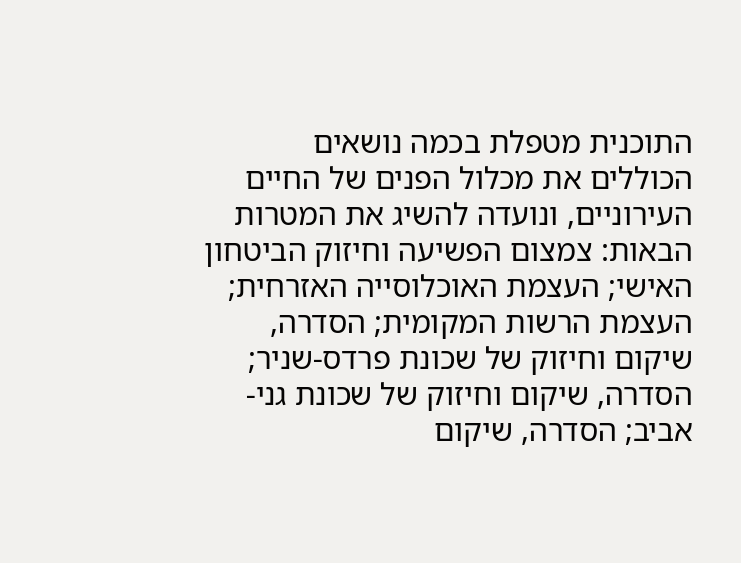התוכנית מטפלת בכמה נושאים הכוללים את מכלול הפנים של החיים העירוניים, ונועדה להשיג את המטרות הבאות: צמצום הפשיעה וחיזוק הביטחון האישי; העצמת האוכלוסייה האזרחית; העצמת הרשות המקומית; הסדרה, שיקום וחיזוק של שכונת פרדס-שניר; הסדרה, שיקום וחיזוק של שכונת גני-אביב; הסדרה, שיקום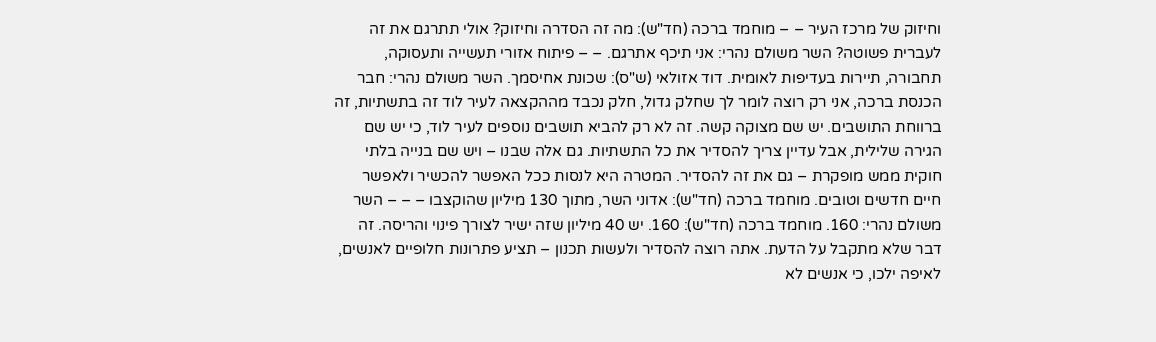וחיזוק של מרכז העיר – – מוחמד ברכה (חד"ש): מה זה הסדרה וחיזוק? אולי תתרגם את זה לעברית פשוטה? השר משולם נהרי: אני תיכף אתרגם. – – פיתוח אזורי תעשייה ותעסוקה, תחבורה, תיירות בעדיפות לאומית. דוד אזולאי (ש"ס): שכונת אחיסמך. השר משולם נהרי: חבר הכנסת ברכה, אני רק רוצה לומר לך שחלק גדול, חלק נכבד מההקצאה לעיר לוד זה בתשתיות, זה ברווחת התושבים. יש שם מצוקה קשה. זה לא רק להביא תושבים נוספים לעיר לוד, כי יש שם הגירה שלילית, אבל עדיין צריך להסדיר את כל התשתיות. גם אלה שבנו – ויש שם בנייה בלתי חוקית ממש מופקרת – גם את זה להסדיר. המטרה היא לנסות ככל האפשר להכשיר ולאפשר חיים חדשים וטובים. מוחמד ברכה (חד"ש): אדוני השר, מתוך 130 מיליון שהוקצבו – – – השר משולם נהרי: 160. מוחמד ברכה (חד"ש): 160. יש 40 מיליון שזה ישיר לצורך פינוי והריסה. זה דבר שלא מתקבל על הדעת. אתה רוצה להסדיר ולעשות תכנון – תציע פתרונות חלופיים לאנשים, לאיפה ילכו, כי אנשים לא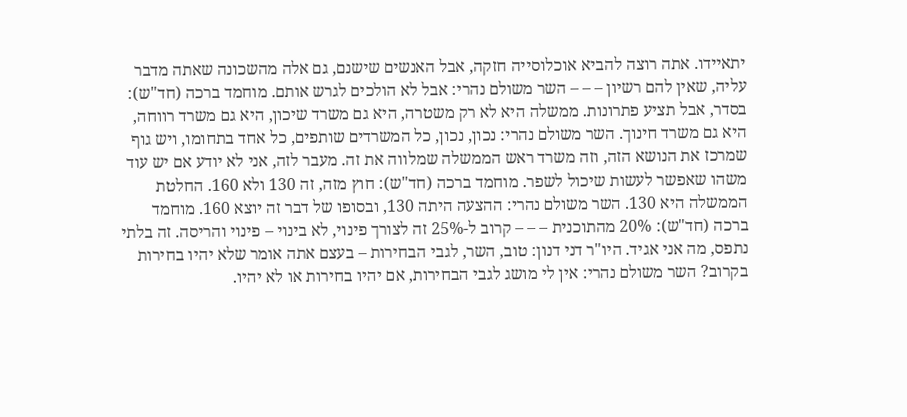יתאיידו. אתה רוצה להביא אוכלוסייה חזקה, אבל האנשים שישנם, גם אלה מהשכונה שאתה מדבר עליה, שאין להם רשיון – – – השר משולם נהרי: אבל לא הולכים לגרש אותם. מוחמד ברכה (חד"ש): בסדר, אבל תציע פתרונות. ממשלה היא לא רק משטרה, היא גם משרד שיכון, היא גם משרד רווחה, היא גם משרד חינוך. השר משולם נהרי: נכון, נכון, כל המשרדים שותפים, כל אחד בתחומו, ויש גוף שמרכז את הנושא הזה, וזה משרד ראש הממשלה שמלווה את זה. מעבר לזה, אני לא יודע אם יש עוד משהו שאפשר לעשות שיכול לשפר. מוחמד ברכה (חד"ש): חוץ מזה, זה 130 ולא 160. החלטת הממשלה היא 130. השר משולם נהרי: ההצעה היתה 130, ובסופו של דבר זה יוצא 160. מוחמד ברכה (חד"ש): 20% מהתוכנית – – – קרוב ל-25% זה לצורך פינוי, לא בינוי – פינוי והריסה. זה בלתי נתפס, מה אני אגיד. היו"ר דני דנון: טוב, השר, לגבי הבחירות – בעצם אתה אומר שלא יהיו בחירות בקרוב? השר משולם נהרי: אין לי מושג לגבי הבחירות, אם יהיו בחירות או לא יהיו.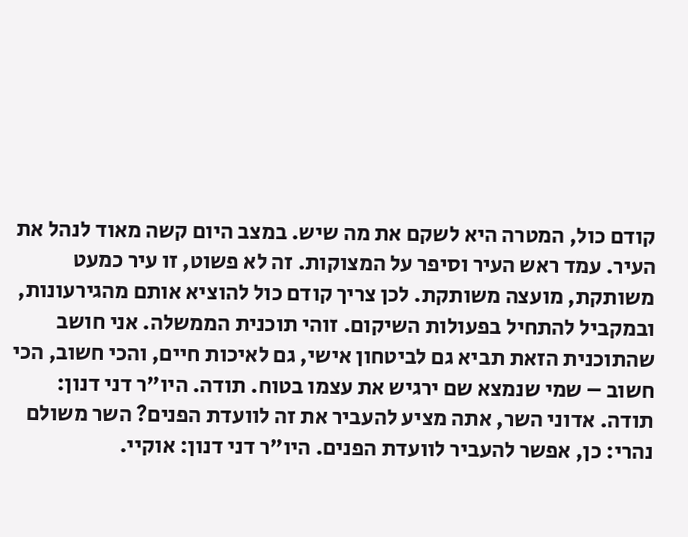קודם כול, המטרה היא לשקם את מה שיש. במצב היום קשה מאוד לנהל את העיר. עמד ראש העיר וסיפר על המצוקות. זה לא פשוט, זו עיר כמעט משותקת, מועצה משותקת. לכן צריך קודם כול להוציא אותם מהגירעונות, ובמקביל להתחיל בפעולות השיקום. זוהי תוכנית הממשלה. אני חושב שהתוכנית הזאת תביא גם לביטחון אישי, גם לאיכות חיים, והכי חשוב, הכי חשוב – שמי שנמצא שם ירגיש את עצמו בטוח. תודה. היו"ר דני דנון: תודה. אדוני השר, אתה מציע להעביר את זה לוועדת הפנים? השר משולם נהרי: כן, אפשר להעביר לוועדת הפנים. היו"ר דני דנון: אוקיי.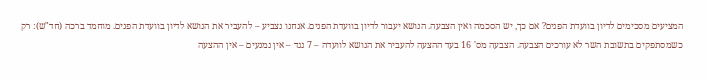המציעים מסכימים לדיון בוועדת הפנים? אם כך, יש הסכמה ואין הצבעה. הנושא יעבור לדיון בוועדת הפנים. אנחנו נצביע – להעביר את הנושא לדיון בוועדת הפנים. מוחמד ברכה (חד"ש): רק כשמסתפקים בתשובת השר לא עורכים הצבעה. הצבעה מס' 16 בעד ההצעה להעביר את הנושא לוועדה – 7 נגד – אין נמנעים – אין ההצעה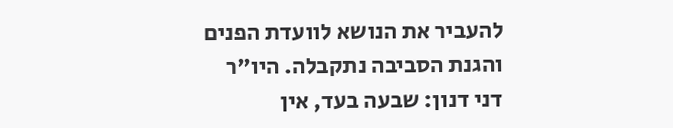להעביר את הנושא לוועדת הפנים והגנת הסביבה נתקבלה. היו"ר דני דנון: שבעה בעד, אין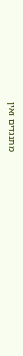מתנגדים ואין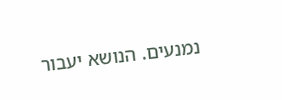נמנעים. הנושא יעבור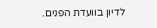לדיון בוועדת הפנים.